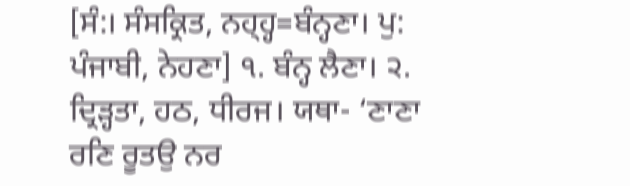[ਸੰ:। ਸੰਸਕ੍ਰਿਤ, ਨਹ੍ਹ੍ਹ=ਬੰਨ੍ਹਣਾ। ਪੁ: ਪੰਜਾਬੀ, ਨੇਹਣਾ] ੧. ਬੰਨ੍ਹ ਲੈਣਾ। ੨. ਦ੍ਰਿੜ੍ਹਤਾ, ਹਠ, ਧੀਰਜ। ਯਥਾ- ‘ਣਾਣਾ ਰਣਿ ਰੂਤਉ ਨਰ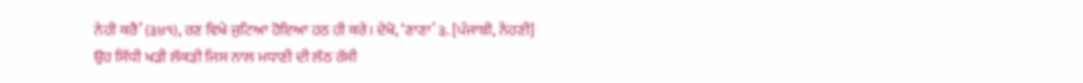ਨੇਹੀ ਕਰੈ’ (੩੪੧), ਰਣ ਵਿਖੇ ਜੁਟਿਆ ਹੋਇਆ ਹਠ ਹੀ ਕਰੇ। ਦੇਖੋ, ‘ਣਾਣਾ’ ੩. [ਪੰਜਾਬੀ, ਨੇਂਹਣੀ] ਉਹ ਸਿੱਧੀ ਖੜੀ ਲੱਕੜੀ ਜਿਸ ਨਾਲ ਮਧਾਣੀ ਦੀ ਲੱਠ ਰੱਸੀ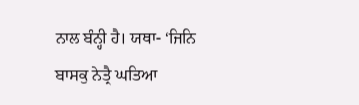ਨਾਲ ਬੰਨ੍ਹੀ ਹੈ। ਯਥਾ- ‘ਜਿਨਿ ਬਾਸਕੁ ਨੇਤ੍ਰੈ ਘਤਿਆ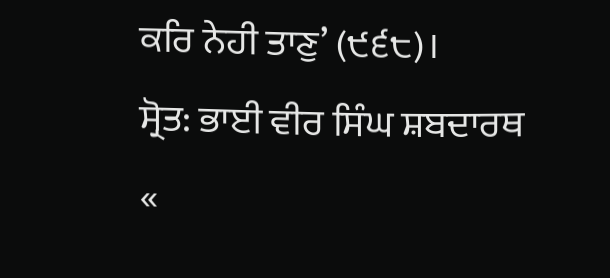ਕਰਿ ਨੇਹੀ ਤਾਣੁ’ (੯੬੮)।
ਸ੍ਰੋਤ: ਭਾਈ ਵੀਰ ਸਿੰਘ ਸ਼ਬਦਾਰਥ
«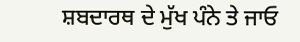ਸ਼ਬਦਾਰਥ ਦੇ ਮੁੱਖ ਪੰਨੇ ਤੇ ਜਾਓ